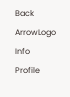Back ArrowLogo
Info
Profile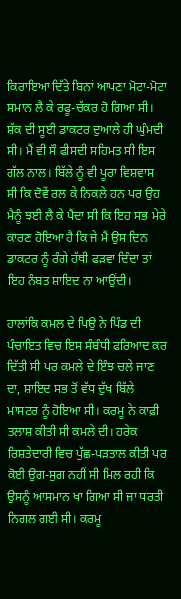ਕਿਰਾਇਆ ਦਿੱਤੇ ਬਿਨਾਂ ਆਪਣਾ ਮੋਟਾ-ਮੋਟਾ ਸਮਾਨ ਲੈ ਕੇ ਰਫੂ-ਚੱਕਰ ਹੋ ਗਿਆ ਸੀ। ਸ਼ੱਕ ਦੀ ਸੂਈ ਡਾਕਟਰ ਦੁਆਲੇ ਹੀ ਘੁੰਮਦੀ ਸੀ। ਮੈਂ ਵੀ ਸੌ ਫੀਸਦੀ ਸਹਿਮਤ ਸੀ ਇਸ ਗੱਲ ਨਾਲ। ਬਿੱਲੇ ਨੂੰ ਵੀ ਪੂਰਾ ਵਿਸ਼ਵਾਸ ਸੀ ਕਿ ਦੋਵੇਂ ਰਲ ਕੇ ਨਿਕਲੇ ਹਨ ਪਰ ਉਹ ਮੈਨੂੰ ਝਈ ਲੈ ਕੇ ਪੈਂਦਾ ਸੀ ਕਿ ਇਹ ਸਭ ਮੇਰੇ ਕਾਰਣ ਹੋਇਆ ਹੈ ਕਿ ਜੇ ਮੈਂ ਉਸ ਦਿਨ ਡਾਕਟਰ ਨੂੰ ਰੰਗੇ ਹੱਥੀ ਫੜਵਾ ਦਿੰਦਾ ਤਾਂ ਇਹ ਨੰਬਤ ਸ਼ਾਇਦ ਨਾ ਆਉਂਦੀ।

ਹਾਲਾਂਕਿ ਕਮਲ ਦੇ ਪਿਉ ਨੇ ਪਿੰਡ ਦੀ ਪੰਚਾਇਤ ਵਿਚ ਇਸ ਸੰਬੰਧੀ ਫਰਿਆਦ ਕਰ ਦਿੱਤੀ ਸੀ ਪਰ ਕਮਲੇ ਦੇ ਇੰਝ ਚਲੇ ਜਾਣ ਦਾ, ਸ਼ਾਇਦ ਸਭ ਤੋਂ ਵੱਧ ਦੁੱਖ ਬਿੱਲੇ ਮਾਸਟਰ ਨੂੰ ਹੋਇਆ ਸੀ। ਕਰਮੂ ਨੇ ਕਾਫ਼ੀ ਤਲਾਸ਼ ਕੀਤੀ ਸੀ ਕਮਲੇ ਦੀ। ਹਰੇਕ ਰਿਸ਼ਤੇਦਾਰੀ ਵਿਚ ਪੁੱਛ-ਪੜਤਾਲ ਕੀਤੀ ਪਰ ਕੋਈ ਉਗ-ਸੁਗ ਨਹੀਂ ਸੀ ਮਿਲ ਰਹੀ ਕਿ ਉਸਨੂੰ ਆਸਮਾਨ ਖਾ ਗਿਆ ਸੀ ਜਾ ਧਰਤੀ ਨਿਗਲ ਗਈ ਸੀ। ਕਰਮੂ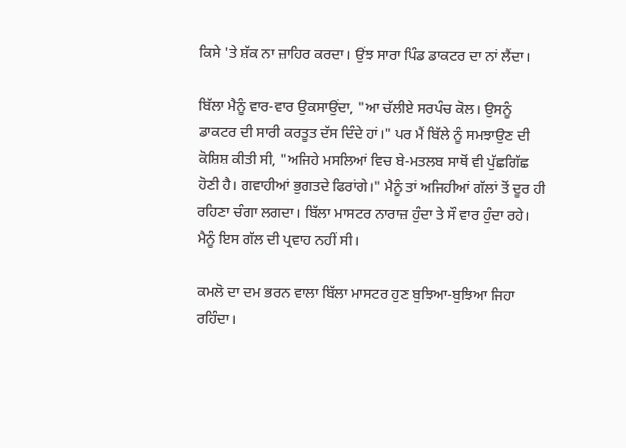ਕਿਸੇ 'ਤੇ ਸ਼ੱਕ ਨਾ ਜ਼ਾਹਿਰ ਕਰਦਾ। ਉਂਝ ਸਾਰਾ ਪਿੰਡ ਡਾਕਟਰ ਦਾ ਨਾਂ ਲੈਂਦਾ।

ਬਿੱਲਾ ਮੈਨੂੰ ਵਾਰ-ਵਾਰ ਉਕਸਾਉਂਦਾ, "ਆ ਚੱਲੀਏ ਸਰਪੰਚ ਕੋਲ। ਉਸਨੂੰ ਡਾਕਟਰ ਦੀ ਸਾਰੀ ਕਰਤੂਤ ਦੱਸ ਦਿੰਦੇ ਹਾਂ।" ਪਰ ਮੈਂ ਬਿੱਲੇ ਨੂੰ ਸਮਝਾਉਣ ਦੀ ਕੋਸ਼ਿਸ਼ ਕੀਤੀ ਸੀ, "ਅਜਿਹੇ ਮਸਲਿਆਂ ਵਿਚ ਬੇ-ਮਤਲਬ ਸਾਥੋਂ ਵੀ ਪੁੱਛਗਿੱਛ ਹੋਣੀ ਹੈ। ਗਵਾਹੀਆਂ ਭੁਗਤਦੇ ਫਿਰਾਂਗੇ।" ਮੈਨੂੰ ਤਾਂ ਅਜਿਹੀਆਂ ਗੱਲਾਂ ਤੋਂ ਦੂਰ ਹੀ ਰਹਿਣਾ ਚੰਗਾ ਲਗਦਾ। ਬਿੱਲਾ ਮਾਸਟਰ ਨਾਰਾਜ਼ ਹੁੰਦਾ ਤੇ ਸੌ ਵਾਰ ਹੁੰਦਾ ਰਹੇ। ਮੈਨੂੰ ਇਸ ਗੱਲ ਦੀ ਪ੍ਰਵਾਹ ਨਹੀਂ ਸੀ।

ਕਮਲੋ ਦਾ ਦਮ ਭਰਨ ਵਾਲਾ ਬਿੱਲਾ ਮਾਸਟਰ ਹੁਣ ਬੁਝਿਆ-ਬੁਝਿਆ ਜਿਹਾ ਰਹਿੰਦਾ।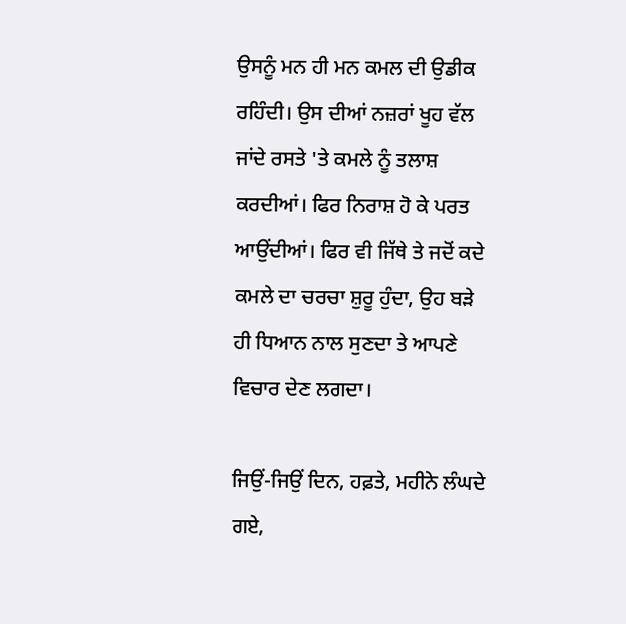ਉਸਨੂੰ ਮਨ ਹੀ ਮਨ ਕਮਲ ਦੀ ਉਡੀਕ ਰਹਿੰਦੀ। ਉਸ ਦੀਆਂ ਨਜ਼ਰਾਂ ਖੂਹ ਵੱਲ ਜਾਂਦੇ ਰਸਤੇ 'ਤੇ ਕਮਲੇ ਨੂੰ ਤਲਾਸ਼ ਕਰਦੀਆਂ। ਫਿਰ ਨਿਰਾਸ਼ ਹੋ ਕੇ ਪਰਤ ਆਉਂਦੀਆਂ। ਫਿਰ ਵੀ ਜਿੱਥੇ ਤੇ ਜਦੋਂ ਕਦੇ ਕਮਲੇ ਦਾ ਚਰਚਾ ਸ਼ੁਰੂ ਹੁੰਦਾ, ਉਹ ਬੜੇ ਹੀ ਧਿਆਨ ਨਾਲ ਸੁਣਦਾ ਤੇ ਆਪਣੇ ਵਿਚਾਰ ਦੇਣ ਲਗਦਾ।

ਜਿਉਂ-ਜਿਉਂ ਦਿਨ, ਹਫ਼ਤੇ, ਮਹੀਨੇ ਲੰਘਦੇ ਗਏ,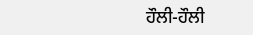ਹੌਲੀ-ਹੌਲੀ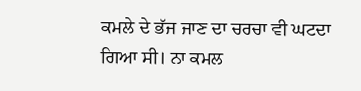ਕਮਲੇ ਦੇ ਭੱਜ ਜਾਣ ਦਾ ਚਰਚਾ ਵੀ ਘਟਦਾ ਗਿਆ ਸੀ। ਨਾ ਕਮਲ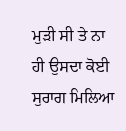ਮੁੜੀ ਸੀ ਤੇ ਨਾ ਹੀ ਉਸਦਾ ਕੋਈ ਸੁਰਾਗ ਮਿਲਿਆ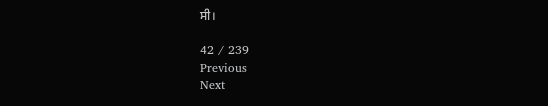ਸੀ।

42 / 239
Previous
Next